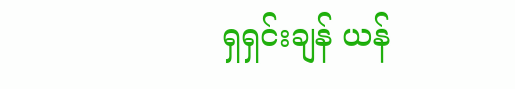ရှရှင်းချန် ယန်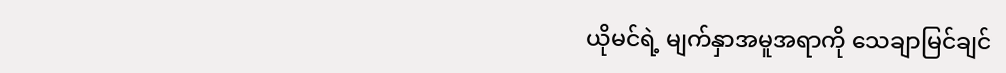ယိုမင်ရဲ့ မျက်နှာအမူအရာကို သေချာမြင်ချင်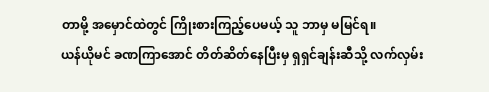တာမို့ အမှောင်ထဲတွင် ကြိုးစားကြည့်ပေမယ့် သူ ဘာမှ မမြင်ရ။
ယန်ယိုမင် ခဏကြာအောင် တိတ်ဆိတ်နေပြီးမှ ရှရှင်ချန်းဆီသို့ လက်လှမ်း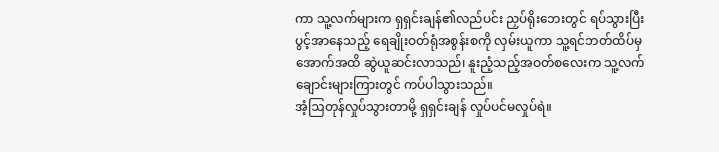ကာ သူ့လက်များက ရှရှင်းချန်၏လည်ပင်း ညှပ်ရိုးဘေးတွင် ရပ်သွားပြီး ပွင့်အာနေသည့် ရေချိုးဝတ်ရုံအစွန်းစကို လှမ်းယူကာ သူ့ရင်ဘတ်ထိပ်မှအောက်အထိ ဆွဲယူဆင်းလာသည်၊ နူးညံ့သည့်အဝတ်စလေးက သူ့လက်ချောင်းများကြားတွင် ကပ်ပါသွားသည်။
အံ့ဩတုန်လှုပ်သွားတာမို့ ရှရှင်းချန် လှုပ်ပင်မလှုပ်ရဲ။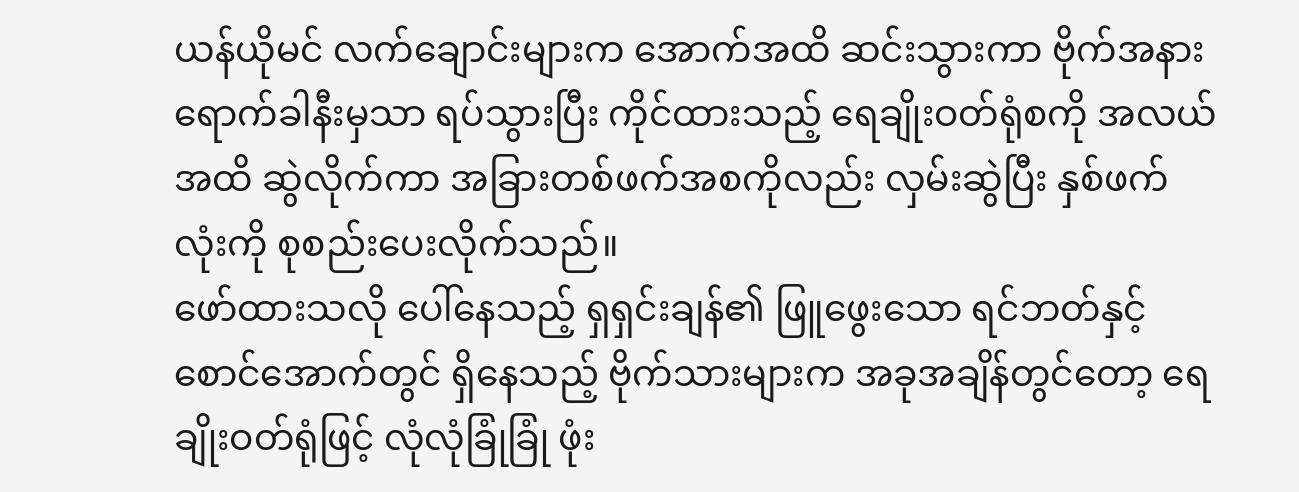ယန်ယိုမင် လက်ချောင်းများက အောက်အထိ ဆင်းသွားကာ ဗိုက်အနားရောက်ခါနီးမှသာ ရပ်သွားပြီး ကိုင်ထားသည့် ရေချိုးဝတ်ရုံစကို အလယ်အထိ ဆွဲလိုက်ကာ အခြားတစ်ဖက်အစကိုလည်း လှမ်းဆွဲပြီး နှစ်ဖက်လုံးကို စုစည်းပေးလိုက်သည်။
ဖော်ထားသလို ပေါ်နေသည့် ရှရှင်းချန်၏ ဖြူဖွေးသော ရင်ဘတ်နှင့် စောင်အောက်တွင် ရှိနေသည့် ဗိုက်သားများက အခုအချိန်တွင်တော့ ရေချိုးဝတ်ရုံဖြင့် လုံလုံခြုံခြုံ ဖုံး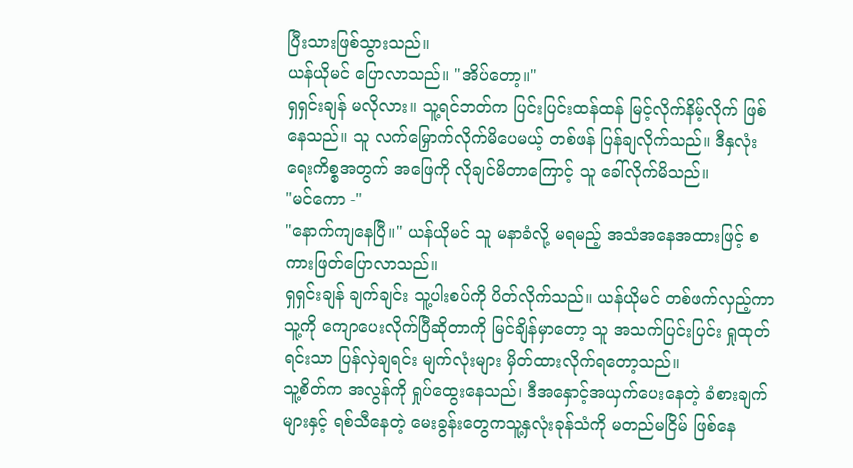ပြီးသားဖြစ်သွားသည်။
ယန်ယိုမင် ပြောလာသည်။ "အိပ်တော့။"
ရှရှင်းချန် မလိုလား။ သူ့ရင်ဘတ်က ပြင်းပြင်းထန်ထန် မြင့်လိုက်နိမ့်လိုက် ဖြစ်နေသည်။ သူ လက်မြှောက်လိုက်မိပေမယ့် တစ်ဖန် ပြန်ချလိုက်သည်။ ဒီနှလုံးရေးကိစ္စအတွက် အဖြေကို လိုချင်မိတာကြောင့် သူ ခေါ်လိုက်မိသည်။
"မင်ကော -"
"နောက်ကျနေပြီ။" ယန်ယိုမင် သူ မနာခံလို့ မရမည့် အသံအနေအထားဖြင့် စကားဖြတ်ပြောလာသည်။
ရှရှင်းချန် ချက်ချင်း သူ့ပါးစပ်ကို ပိတ်လိုက်သည်။ ယန်ယိုမင် တစ်ဖက်လှည့်ကာ သူ့ကို ကျောပေးလိုက်ပြီဆိုတာကို မြင်ချိန်မှာတော့ သူ အသက်ပြင်းပြင်း ရှုထုတ်ရင်းသာ ပြန်လှဲချရင်း မျက်လုံးများ မှိတ်ထားလိုက်ရတော့သည်။
သူ့စိတ်က အလွန်ကို ရှုပ်ထွေးနေသည်၊ ဒီအနှောင့်အယှက်ပေးနေတဲ့ ခံစားချက်များနှင့် ရစ်သီနေတဲ့ မေးခွန်းတွေကသူ့နှလုံးခုန်သံကို မတည်မငြိမ် ဖြစ်နေ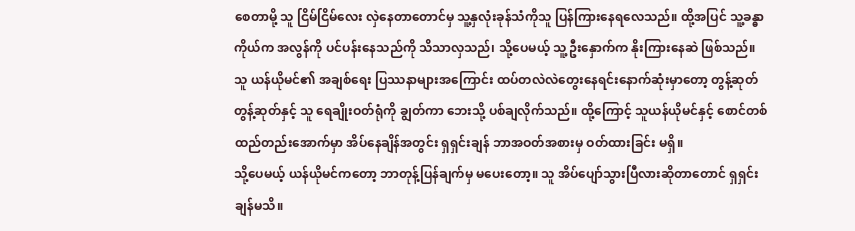စေတာမို့ သူ ငြိမ်ငြိမ်လေး လှဲနေတာတောင်မှ သူ့နှလုံးခုန်သံကိုသူ ပြန်ကြားနေရလေသည်။ ထို့အပြင် သူ့ခန္ဓာကိုယ်က အလွန်ကို ပင်ပန်းနေသည်ကို သိသာလှသည်၊ သို့ပေမယ့် သူ့ဦးနှောက်က နိုးကြားနေဆဲ ဖြစ်သည်။ သူ ယန်ယိုမင်၏ အချစ်ရေး ပြဿနာများအကြောင်း ထပ်တလဲလဲတွေးနေရင်းနောက်ဆုံးမှာတော့ တွန့်ဆုတ်တွန့်ဆုတ်နှင့် သူ ရေချိုးဝတ်ရုံကို ချွတ်ကာ ဘေးသို့ ပစ်ချလိုက်သည်။ ထို့ကြောင့် သူယန်ယိုမင်နှင့် စောင်တစ်ထည်တည်းအောက်မှာ အိပ်နေချိန်အတွင်း ရှရှင်းချန် ဘာအဝတ်အစားမှ ဝတ်ထားခြင်း မရှိ။
သို့ပေမယ့် ယန်ယိုမင်ကတော့ ဘာတုန့်ပြန်ချက်မှ မပေးတော့။ သူ အိပ်ပျော်သွားပြီလားဆိုတာတောင် ရှရှင်းချန်မသိ။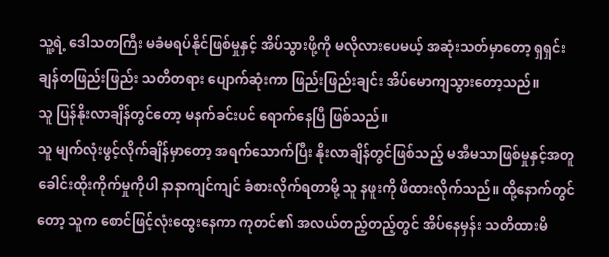သူ့ရဲ့ ဒေါသတကြီး မခံမရပ်နိုင်ဖြစ်မှုနှင့် အိပ်သွားဖို့ကို မလိုလားပေမယ့် အဆုံးသတ်မှာတော့ ရှရှင်းချန်တဖြည်းဖြည်း သတိတရား ပျောက်ဆုံးကာ ဖြည်းဖြည်းချင်း အိပ်မောကျသွားတော့သည်။
သူ ပြန်နိုးလာချိန်တွင်တော့ မနက်ခင်းပင် ရောက်နေပြီ ဖြစ်သည်။
သူ မျက်လုံးဖွင့်လိုက်ချိန်မှာတော့ အရက်သောက်ပြီး နိုးလာချိန်တွင်ဖြစ်သည့် မအီမသာဖြစ်မှုနှင့်အတူ ခေါင်းထိုးကိုက်မှုကိုပါ နာနာကျင်ကျင် ခံစားလိုက်ရတာမို့ သူ နဖူးကို ဖိထားလိုက်သည်။ ထို့နောက်တွင်တော့ သူက စောင်ဖြင့်လုံးထွေးနေကာ ကုတင်၏ အလယ်တည့်တည့်တွင် အိပ်နေမှန်း သတိထားမိ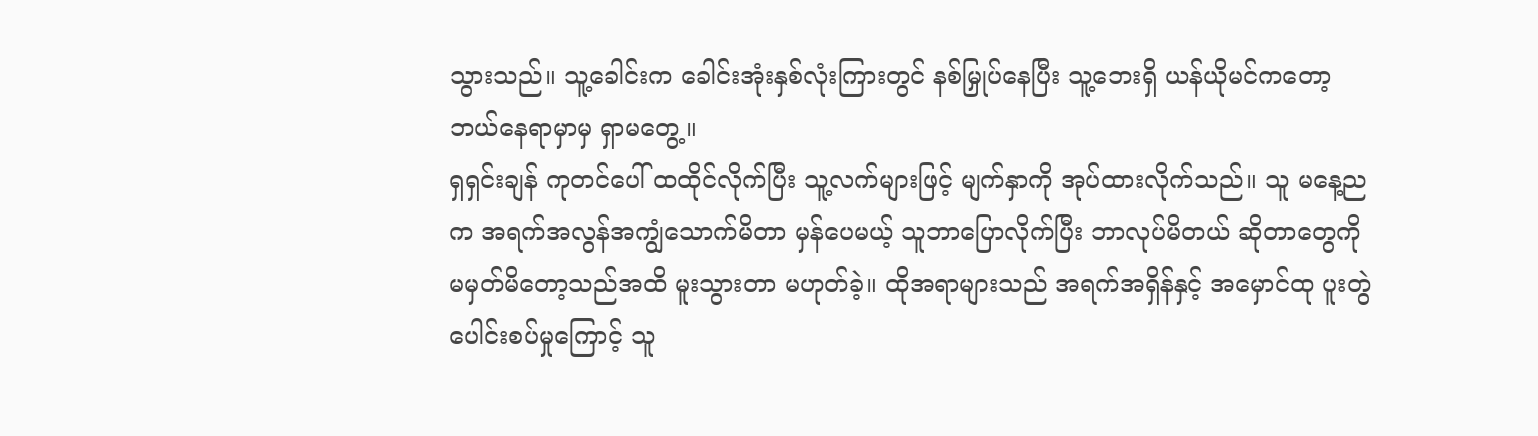သွားသည်။ သူ့ခေါင်းက ခေါင်းအုံးနှစ်လုံးကြားတွင် နစ်မြှုပ်နေပြီး သူ့ဘေးရှိ ယန်ယိုမင်ကတော့ ဘယ်နေရာမှာမှ ရှာမတွေ့။
ရှရှင်းချန် ကုတင်ပေါ် ထထိုင်လိုက်ပြီး သူ့လက်များဖြင့် မျက်နှာကို အုပ်ထားလိုက်သည်။ သူ မနေ့ညက အရက်အလွန်အကျွံသောက်မိတာ မှန်ပေမယ့် သူဘာပြောလိုက်ပြီး ဘာလုပ်မိတယ် ဆိုတာတွေကို မမှတ်မိတော့သည်အထိ မူးသွားတာ မဟုတ်ခဲ့။ ထိုအရာများသည် အရက်အရှိန်နှင့် အမှောင်ထု ပူးတွဲပေါင်းစပ်မှုကြောင့် သူ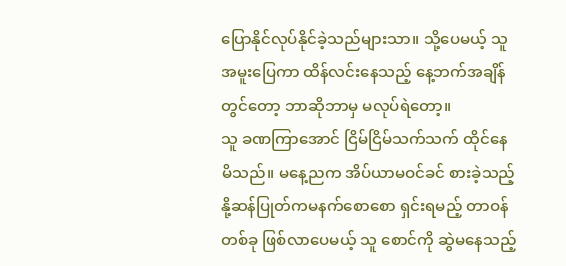ပြောနိုင်လုပ်နိုင်ခဲ့သည်များသာ။ သို့ပေမယ့် သူ အမူးပြေကာ ထိန်လင်းနေသည့် နေ့ဘက်အချိန်တွင်တော့ ဘာဆိုဘာမှ မလုပ်ရဲတော့။
သူ ခဏကြာအောင် ငြိမ်ငြိမ်သက်သက် ထိုင်နေမိသည်။ မနေ့ညက အိပ်ယာမဝင်ခင် စားခဲ့သည့် နို့ဆန်ပြုတ်ကမနက်စောစော ရှင်းရမည့် တာဝန်တစ်ခု ဖြစ်လာပေမယ့် သူ စောင်ကို ဆွဲမနေသည့်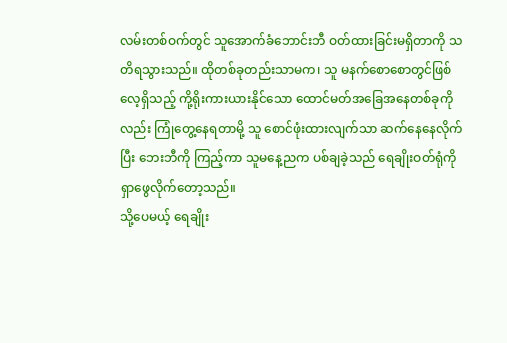လမ်းတစ်ဝက်တွင် သူအောက်ခံဘောင်းဘီ ဝတ်ထားခြင်းမရှိတာကို သတိရသွားသည်။ ထိုတစ်ခုတည်းသာမက၊ သူ မနက်စောစောတွင်ဖြစ်လေ့ရှိသည့် ကို့ရိုးကားယားနိုင်သော ထောင်မတ်အခြေအနေတစ်ခုကိုလည်း ကြုံတွေ့နေရတာမို့ သူ စောင်ဖုံးထားလျက်သာ ဆက်နေနေလိုက်ပြီး ဘေးဘီကို ကြည့်ကာ သူမနေ့ညက ပစ်ချခဲ့သည် ရေချိုးဝတ်ရုံကို ရှာဖွေလိုက်တော့သည်။
သို့ပေမယ့် ရေချိုး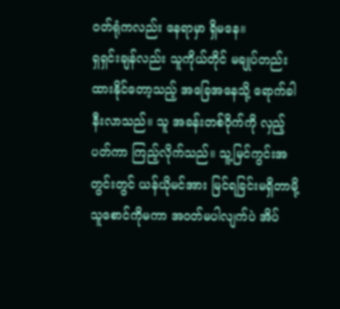ဝတ်ရုံကလည်း နေရာမှာ ရှိမနေ။
ရှရှင်းချန်လည်း သူကိုယ်တိုင် မချုပ်တည်းထားနိုင်တော့သည့် အခြေအနေသို့ ရောက်ခါနီးလာသည်။ သူ အခန်းတစ်ဝိုက်ကို လှည့်ပတ်ကာ ကြည့်လိုက်သည်။ သူ့မြင်ကွင်းအတွင်းတွင် ယန်ယိုမင်အား မြင်ရခြင်းမရှိတာမို့ သူစောင်ကိုမကာ အဝတ်မပါလျက်ပဲ အိပ်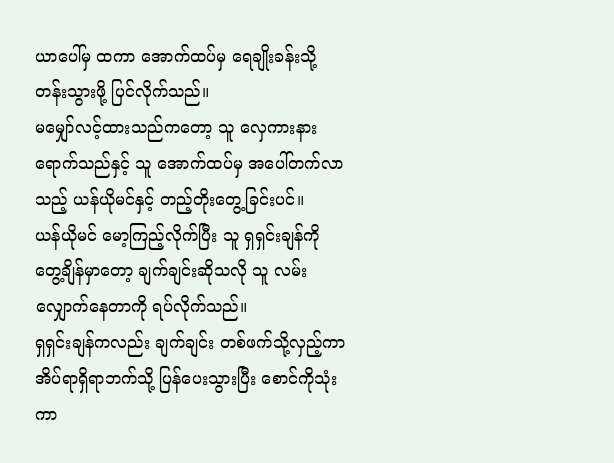ယာပေါ်မှ ထကာ အောက်ထပ်မှ ရေချိုးခန်းသို့ တန်းသွားဖို့ ပြင်လိုက်သည်။
မမျှော်လင့်ထားသည်ကတော့ သူ လှေကားနား ရောက်သည်နှင့် သူ အောက်ထပ်မှ အပေါ်တက်လာသည့် ယန်ယိုမင်နှင့် တည့်တိုးတွေ့ခြင်းပင်။
ယန်ယိုမင် မော့ကြည့်လိုက်ပြီး သူ ရှရှင်းချန်ကို တွေ့ချိန်မှာတော့ ချက်ချင်းဆိုသလို သူ လမ်းလျှောက်နေတာကို ရပ်လိုက်သည်။
ရှရှင်းချန်ကလည်း ချက်ချင်း တစ်ဖက်သို့လှည့်ကာ အိပ်ရာရှိရာဘက်သို့ ပြန်ပေးသွားပြီး စောင်ကိုသုံးကာ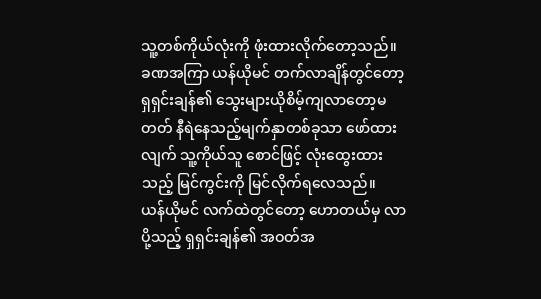သူ့တစ်ကိုယ်လုံးကို ဖုံးထားလိုက်တော့သည်။
ခဏအကြာ ယန်ယိုမင် တက်လာချိန်တွင်တော့ ရှရှင်းချန်၏ သွေးများယိုစိမ့်ကျလာတော့မတတ် နီရဲနေသည့်မျက်နှာတစ်ခုသာ ဖော်ထားလျက် သူ့ကိုယ်သူ စောင်ဖြင့် လုံးထွေးထားသည့် မြင်ကွင်းကို မြင်လိုက်ရလေသည်။
ယန်ယိုမင် လက်ထဲတွင်တော့ ဟောတယ်မှ လာပို့သည့် ရှရှင်းချန်၏ အဝတ်အ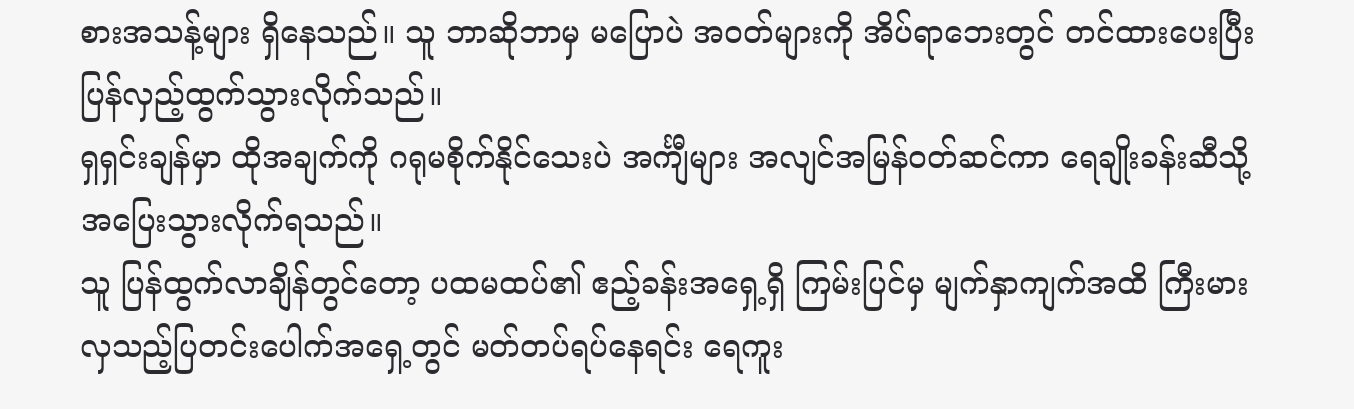စားအသန့်များ ရှိနေသည်။ သူ ဘာဆိုဘာမှ မပြောပဲ အဝတ်များကို အိပ်ရာဘေးတွင် တင်ထားပေးပြီး ပြန်လှည့်ထွက်သွားလိုက်သည်။
ရှရှင်းချန်မှာ ထိုအချက်ကို ဂရုမစိုက်နိုင်သေးပဲ အင်္ကျီများ အလျင်အမြန်ဝတ်ဆင်ကာ ရေချိုးခန်းဆီသို့ အပြေးသွားလိုက်ရသည်။
သူ ပြန်ထွက်လာချိန်တွင်တော့ ပထမထပ်၏ ဧည့်ခန်းအရှေ့ရှိ ကြမ်းပြင်မှ မျက်နှာကျက်အထိ ကြီးမားလှသည့်ပြတင်းပေါက်အရှေ့တွင် မတ်တပ်ရပ်နေရင်း ရေကူး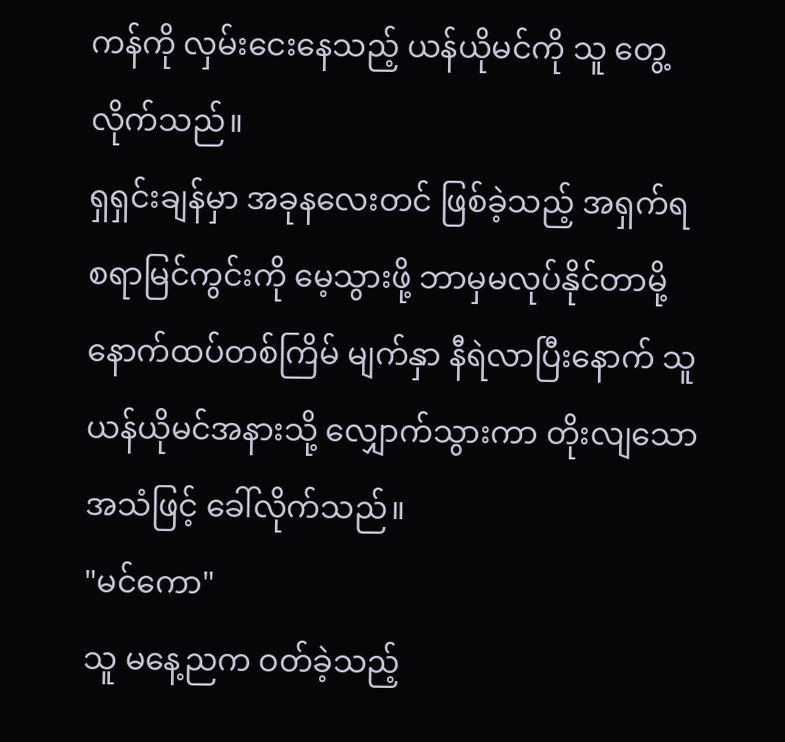ကန်ကို လှမ်းငေးနေသည့် ယန်ယိုမင်ကို သူ တွေ့လိုက်သည်။
ရှရှင်းချန်မှာ အခုနလေးတင် ဖြစ်ခဲ့သည့် အရှက်ရစရာမြင်ကွင်းကို မေ့သွားဖို့ ဘာမှမလုပ်နိုင်တာမို့ နောက်ထပ်တစ်ကြိမ် မျက်နှာ နီရဲလာပြီးနောက် သူ ယန်ယိုမင်အနားသို့ လျှောက်သွားကာ တိုးလျသော အသံဖြင့် ခေါ်လိုက်သည်။
"မင်ကော"
သူ မနေ့ညက ဝတ်ခဲ့သည့်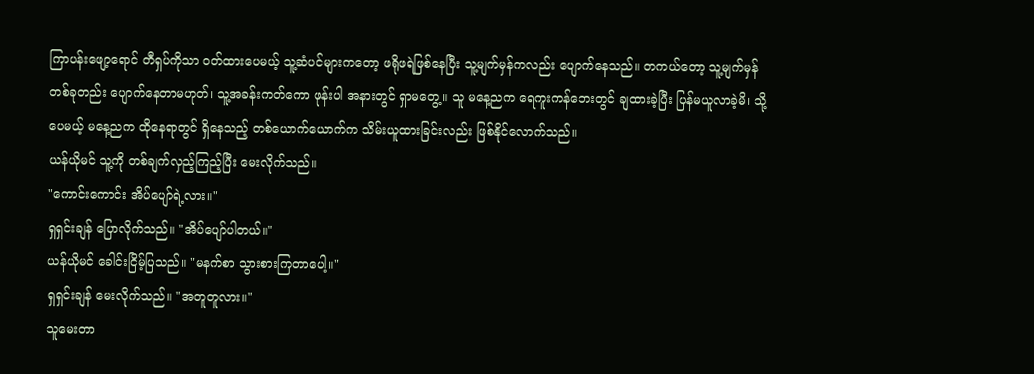ကြာပန်းဖျော့ရောင် တီရှပ်ကိုသာ ဝတ်ထားပေမယ့် သူ့ဆံပင်များကတော့ ဖရိုဖရဲဖြစ်နေပြီး သူ့မျက်မှန်ကလည်း ပျောက်နေသည်။ တကယ်တော့ သူ့မျက်မှန်တစ်ခုတည်း ပျောက်နေတာမဟုတ်၊ သူ့အခန်းကတ်ကော ဖုန်းပါ အနားတွင် ရှာမတွေ့။ သူ မနေ့ညက ရေကူးကန်ဘေးတွင် ချထားခဲ့ပြီး ပြန်မယူလာခဲ့မိ၊ သို့ပေမယ့် မနေ့ညက ထိုနေရာတွင် ရှိနေသည့် တစ်ယောက်ယောက်က သိမ်းယူထားခြင်းလည်း ဖြစ်နိုင်လောက်သည်။
ယန်ယိုမင် သူ့ကို တစ်ချက်လှည့်ကြည့်ပြီး မေးလိုက်သည်။
"ကောင်းကောင်း အိပ်ပျော်ရဲ့လား။"
ရှရှင်းချန် ပြောလိုက်သည်။ "အိပ်ပျော်ပါတယ်။"
ယန်ယိုမင် ခေါင်းငြိမ့်ပြသည်။ "မနက်စာ သွားစားကြတာပေါ့။"
ရှရှင်းချန် မေးလိုက်သည်။ "အတူတူလား။"
သူမေးတာ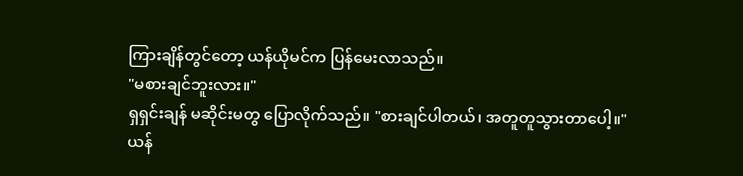ကြားချိန်တွင်တော့ ယန်ယိုမင်က ပြန်မေးလာသည်။
"မစားချင်ဘူးလား။"
ရှရှင်းချန် မဆိုင်းမတွ ပြောလိုက်သည်။ "စားချင်ပါတယ်၊ အတူတူသွားတာပေါ့။"
ယန်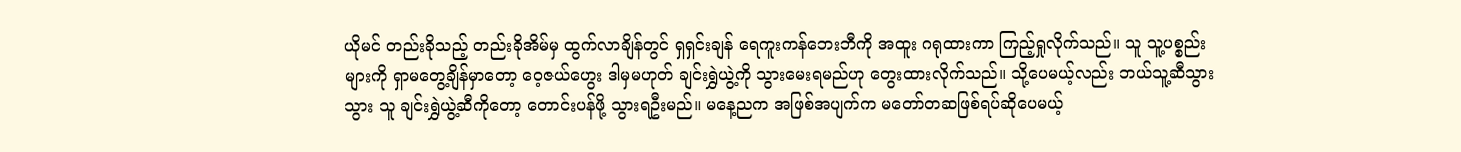ယိုမင် တည်းခိုသည့် တည်းခိုအိမ်မှ ထွက်လာချိန်တွင် ရှရှင်းချန် ရေကူးကန်ဘေးဘီကို အထူး ဂရုထားကာ ကြည့်ရှုလိုက်သည်။ သူ သူ့ပစ္စည်းများကို ရှာမတွေ့ချိန်မှာတော့ ဝေ့ဇယ်ဟွေး ဒါမှမဟုတ် ချင်းရွှဲယွဲ့ကို သွားမေးရမည်ဟု တွေးထားလိုက်သည်။ သို့ပေမယ့်လည်း ဘယ်သူ့ဆီသွားသွား သူ ချင်းရွှဲယွဲ့ဆီကိုတော့ တောင်းပန်ဖို့ သွားရဦးမည်။ မနေ့ညက အဖြစ်အပျက်က မတော်တဆဖြစ်ရပ်ဆိုပေမယ့်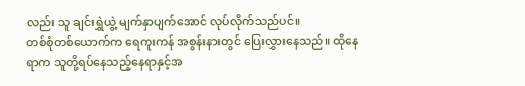လည်း သူ ချင်းရွှဲယွဲ့ မျက်နှာပျက်အောင် လုပ်လိုက်သည်ပင်။
တစ်စုံတစ်ယောက်က ရေကူးကန် အစွန်းနားတွင် ပြေးလွှားနေသည်။ ထိုနေရာက သူတို့ရပ်နေသည့်နေရာနှင့်အ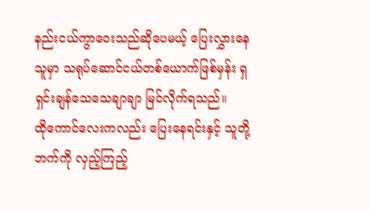နည်းငယ်ကွာဝေးသည်ဆိုပေမယ့် ပြေးလွှားနေသူမှာ သရုပ်ဆောင်ငယ်တစ်ယောက်ဖြစ်မှန်း ရှရှင်းချန်သေသေချာချာ မြင်လိုက်ရသည်။
ထိုကောင်လေးကလည်း ပြေးနေရင်းနှင့် သူတို့ဘက်ကို လှည့်ကြည့်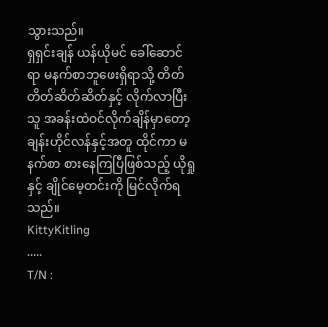သွားသည်။
ရှရှင်းချန် ယန်ယိုမင် ခေါ်ဆောင်ရာ မနက်စာဘူဖေးရှိရာသို့ တိတ်တိတ်ဆိတ်ဆိတ်နှင့် လိုက်လာပြီး သူ အခန်းထဲဝင်လိုက်ချိန်မှာတော့ ချန်းဟိုင်လန်နှင့်အတူ ထိုင်ကာ မနက်စာ စားနေကြပြီဖြစ်သည့် ယိုရှုနှင့် ချိုင်မေ့တင်းကို မြင်လိုက်ရသည်။
KittyKitling
.....
T/N :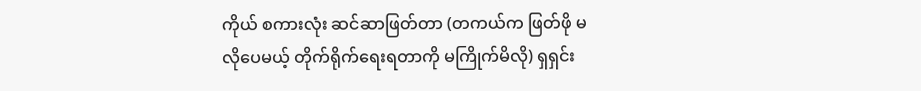ကိုယ် စကားလုံး ဆင်ဆာဖြတ်တာ (တကယ်က ဖြတ်ဖို မလိုပေမယ့် တိုက်ရိုက်ရေးရတာကို မကြိုက်မိလို) ရှရှင်း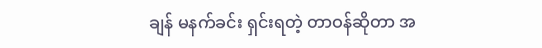ချန် မနက်ခင်း ရှင်းရတဲ့ တာဝန်ဆိုတာ အ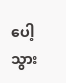ပေါ့သွား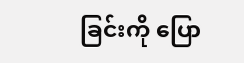ခြင်းကို ပြော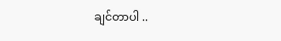ချင်တာပါ ..